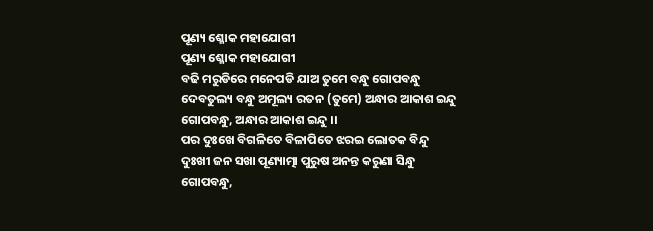ପୂଣ୍ୟ ଶ୍ଳୋକ ମହାଯୋଗୀ
ପୂଣ୍ୟ ଶ୍ଳୋକ ମହାଯୋଗୀ
ବଢି ମରୁଡିରେ ମନେପଡି ଯାଅ ତୁମେ ବନ୍ଧୁ ଗୋପବନ୍ଧୁ
ଦେବତୁଲ୍ୟ ବନ୍ଧୁ ଅମୂଲ୍ୟ ରତନ (ତୁମେ) ଅନ୍ଧାର ଆକାଶ ଇନ୍ଦୁ
ଗୋପବନ୍ଧୁ, ଅନ୍ଧାର ଆକାଶ ଇନ୍ଦୁ ।।
ପର ଦୁଃଖେ ବିଗଳିତେ ବିଳାପିତେ ଝରଇ ଲୋତକ ବିନ୍ଦୁ
ଦୁଃଖୀ ଜନ ସଖା ପୂଣ୍ୟାତ୍ମା ପୁରୁଷ ଅନନ୍ତ କରୁଣା ସିନ୍ଧୁ
ଗୋପବନ୍ଧୁ,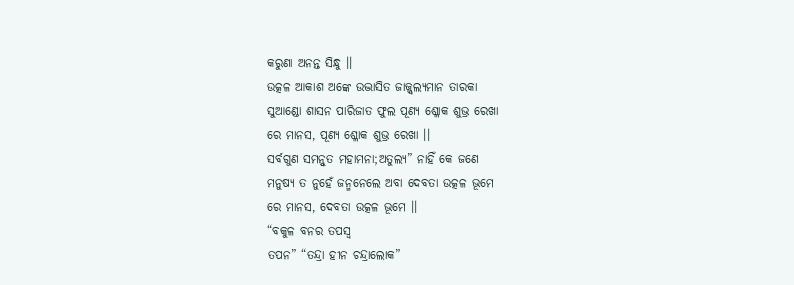କରୁଣା ଅନନ୍ତ ସିନ୍ଧୁ ।।
ଉତ୍କଳ ଆକାଶ ଅଙ୍କେ ଉଦ୍ଭାସିତ ଜାଜ୍ଜ୍ୱଲ୍ୟମାନ ତାରକା
ସୁଆଣ୍ଡୋ ଶାସନ ପାରିଜାତ ଫୁଲ ପୂଣ୍ୟ ଶ୍ଳୋକ ଶୁଭ୍ର ରେଖା
ରେ ମାନସ, ପୂଣ୍ୟ ଶ୍ଳୋକ ଶୁଭ୍ର ରେଖା ।।
ସର୍ବଗୁଣ ସମନ୍ଵୁତ ମହାମନା;ଅତୁଲ୍ୟ” ନାହିଁ କେ ଜଣେ
ମନୁଷ୍ୟ ତ ନୁହେଁ ଜନ୍ମନେଲେ ଅବା ଦେବତା ଉତ୍କଳ ଭୂମେ
ରେ ମାନସ, ଦେବତା ଉତ୍କଳ ଭୂମେ ।।
“ବକୁଳ ବନର ତପସ୍ୱ
ତପନ” “ତନ୍ଦ୍ରା ହୀନ ଚନ୍ଦ୍ରାଲୋକ”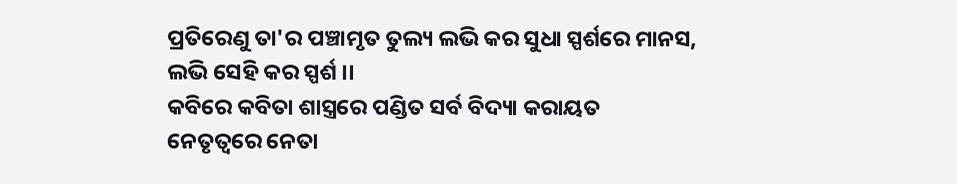ପ୍ରତିରେଣୁ ତା'ର ପଞ୍ଚାମୃତ ତୁଲ୍ୟ ଲଭି କର ସୁଧା ସ୍ପର୍ଶରେ ମାନସ,
ଲଭି ସେହି କର ସ୍ପର୍ଶ ।।
କବିରେ କବିତା ଶାସ୍ତ୍ରରେ ପଣ୍ଡିତ ସର୍ବ ବିଦ୍ୟା କରାୟତ
ନେତୃତ୍ୱରେ ନେତା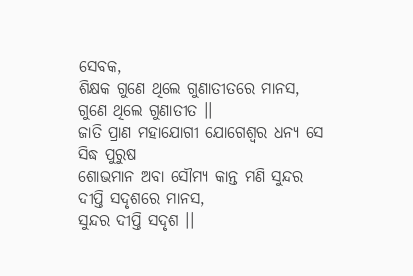ସେବକ,
ଶିକ୍ଷକ ଗୁଣେ ଥିଲେ ଗୁଣାତୀତରେ ମାନସ,
ଗୁଣେ ଥିଲେ ଗୁଣାତୀତ ।।
ଜାତି ପ୍ରାଣ ମହାଯୋଗୀ ଯୋଗେଶ୍ୱର ଧନ୍ୟ ସେ ସିଦ୍ଧ ପୁରୁଷ
ଶୋଭମାନ ଅବା ସୌମ୍ୟ କାନ୍ତ ମଣି ସୁନ୍ଦର ଦୀପ୍ତି ସଦୃଶରେ ମାନସ,
ସୁନ୍ଦର ଦୀପ୍ତି ସଦୃଶ ।।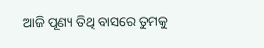ଆଜି ପୂଣ୍ୟ ତିଥି ବାସରେ ତୁମକୁ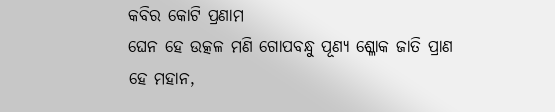କବିର କୋଟି ପ୍ରଣାମ
ଘେନ ହେ ଉତ୍କଳ ମଣି ଗୋପବନ୍ଧୁ ପୂଣ୍ୟ ଶ୍ଳୋକ ଜାତି ପ୍ରାଣ
ହେ ମହାନ,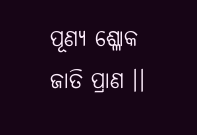ପୂଣ୍ୟ ଶ୍ଳୋକ ଜାତି ପ୍ରାଣ ।।